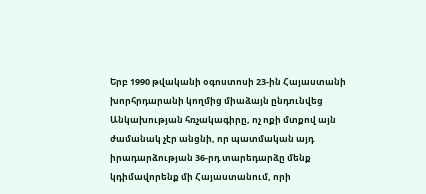Երբ 1990 թվականի օգոստոսի 23-ին Հայաստանի խորհրդարանի կողմից միաձայն ընդունվեց Անկախության հռչակագիրը, ոչ ոքի մտքով այն ժամանակ չէր անցնի, որ պատմական այդ իրադարձության 36-րդ տարեդարձը մենք կդիմավորենք մի Հայաստանում, որի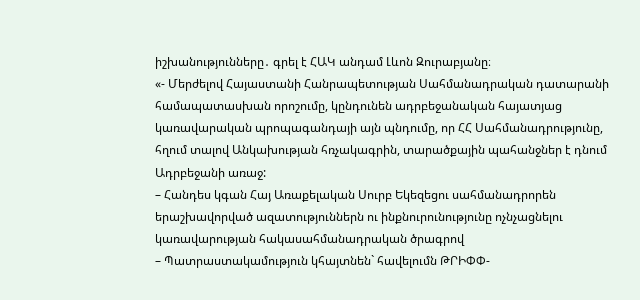իշխանությունները․ գրել է ՀԱԿ անդամ Լևոն Զուրաբյանը։
«- Մերժելով Հայաստանի Հանրապետության Սահմանադրական դատարանի համապատասխան որոշումը, կընդունեն ադրբեջանական հայատյաց կառավարական պրոպագանդայի այն պնդումը, որ ՀՀ Սահմանադրությունը, հղում տալով Անկախության հռչակագրին, տարածքային պահանջներ է դնում Ադրբեջանի առաջ:
– Հանդես կգան Հայ Առաքելական Սուրբ Եկեզեցու սահմանադրորեն երաշխավորված ազատություններն ու ինքնուրունությունը ոչնչացնելու կառավարության հակասահմանադրական ծրագրով
– Պատրաստակամություն կհայտնեն` հավելումն ԹՐԻՓՓ-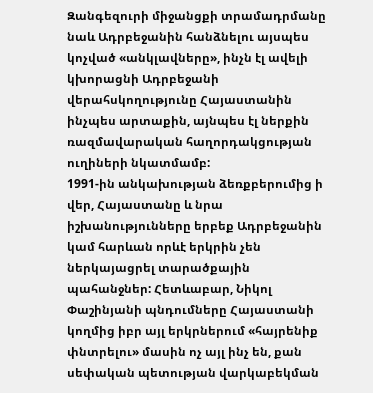Զանգեզուրի միջանցքի տրամադրմանը նաև Ադրբեջանին հանձնելու այսպես կոչված «անկլավները», ինչն էլ ավելի կխորացնի Ադրբեջանի վերահսկողությունը Հայաստանին ինչպես արտաքին, այնպես էլ ներքին ռազմավարական հաղորդակցության ուղիների նկատմամբ:
1991-ին անկախության ձեռքբերումից ի վեր, Հայաստանը և նրա իշխանությունները երբեք Ադրբեջանին կամ հարևան որևէ երկրին չեն ներկայացրել տարածքային պահանջներ: Հետևաբար, Նիկոլ Փաշինյանի պնդումները Հայաստանի կողմից իբր այլ երկրներում «հայրենիք փնտրելու» մասին ոչ այլ ինչ են, քան սեփական պետության վարկաբեկման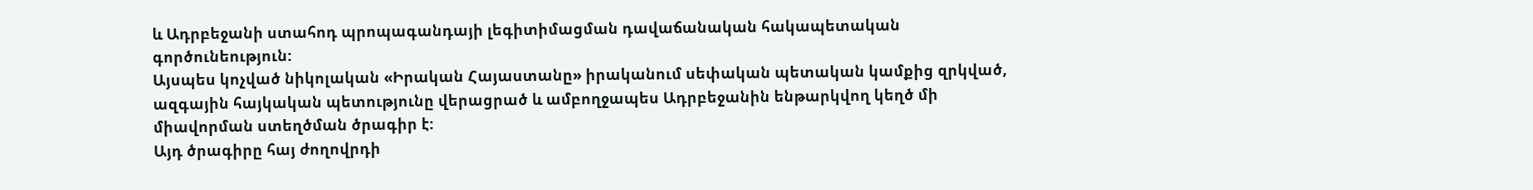և Ադրբեջանի ստահոդ պրոպագանդայի լեգիտիմացման դավաճանական հակապետական գործունեություն:
Այսպես կոչված նիկոլական «Իրական Հայաստանը» իրականում սեփական պետական կամքից զրկված, ազգային հայկական պետությունը վերացրած և ամբողջապես Ադրբեջանին ենթարկվող կեղծ մի միավորման ստեղծման ծրագիր է:
Այդ ծրագիրը հայ ժողովրդի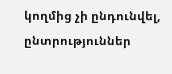կողմից չի ընդունվել, ընտրություններ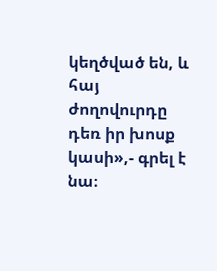կեղծված են, և հայ ժողովուրդը դեռ իր խոսք կասի»,- գրել է նա։